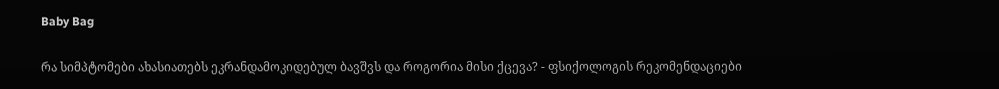Baby Bag

რა სიმპტომები ახასიათებს ეკრანდამოკიდებულ ბავშვს და როგორია მისი ქცევა? - ფსიქოლოგის რეკომენდაციები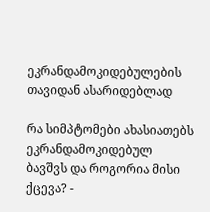ეკრანდამოკიდებულების თავიდან ასარიდებლად

რა სიმპტომები ახასიათებს ეკრანდამოკიდებულ ბავშვს და როგორია მისი ქცევა? -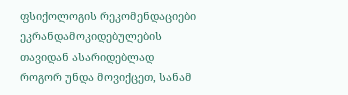ფსიქოლოგის რეკომენდაციები ეკრანდამოკიდებულების თავიდან ასარიდებლად
როგორ უნდა მოვიქცეთ, სანამ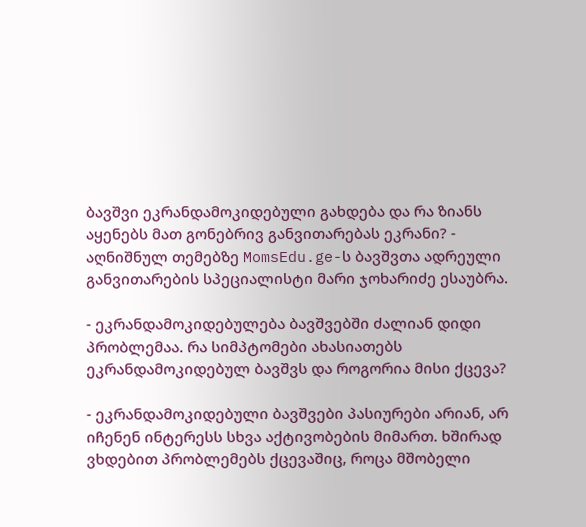ბავშვი ეკრანდამოკიდებული გახდება და რა ზიანს აყენებს მათ გონებრივ განვითარებას ეკრანი? - აღნიშნულ თემებზე MomsEdu.ge-ს ბავშვთა ადრეული განვითარების სპეციალისტი მარი ჯოხარიძე ესაუბრა.

- ეკრანდამოკიდებულება ბავშვებში ძალიან დიდი პრობლემაა. რა სიმპტომები ახასიათებს ეკრანდამოკიდებულ ბავშვს და როგორია მისი ქცევა?

- ეკრანდამოკიდებული ბავშვები პასიურები არიან, არ იჩენენ ინტერესს სხვა აქტივობების მიმართ. ხშირად ვხდებით პრობლემებს ქცევაშიც, როცა მშობელი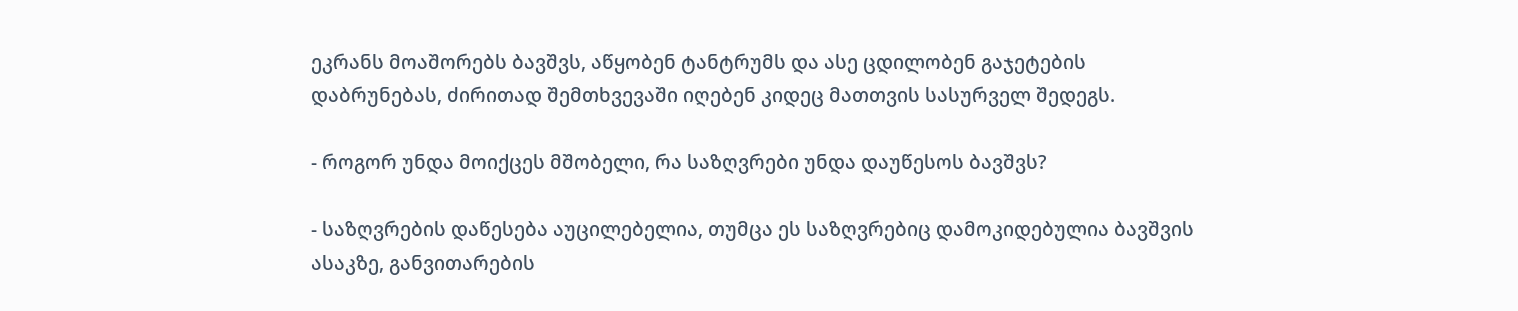ეკრანს მოაშორებს ბავშვს, აწყობენ ტანტრუმს და ასე ცდილობენ გაჯეტების დაბრუნებას, ძირითად შემთხვევაში იღებენ კიდეც მათთვის სასურველ შედეგს.

- როგორ უნდა მოიქცეს მშობელი, რა საზღვრები უნდა დაუწესოს ბავშვს?

- საზღვრების დაწესება აუცილებელია, თუმცა ეს საზღვრებიც დამოკიდებულია ბავშვის ასაკზე, განვითარების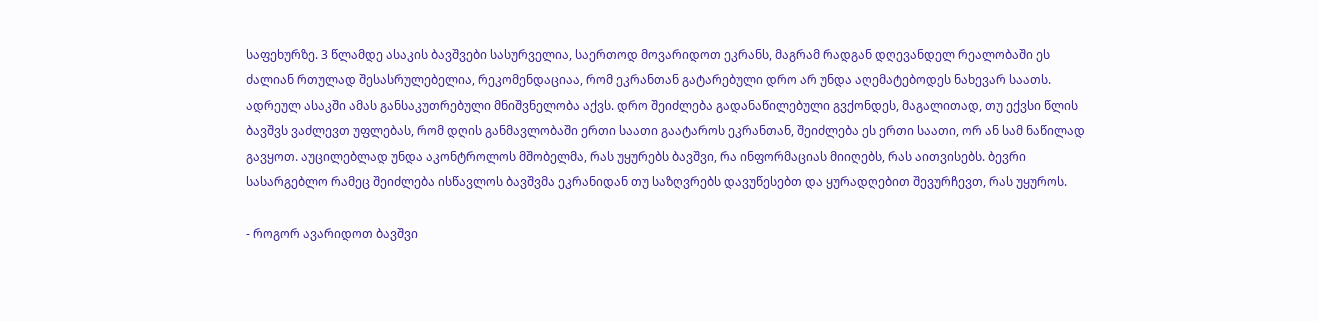საფეხურზე. 3 წლამდე ასაკის ბავშვები სასურველია, საერთოდ მოვარიდოთ ეკრანს, მაგრამ რადგან დღევანდელ რეალობაში ეს ძალიან რთულად შესასრულებელია, რეკომენდაციაა, რომ ეკრანთან გატარებული დრო არ უნდა აღემატებოდეს ნახევარ საათს. ადრეულ ასაკში ამას განსაკუთრებული მნიშვნელობა აქვს. დრო შეიძლება გადანაწილებული გვქონდეს, მაგალითად, თუ ექვსი წლის ბავშვს ვაძლევთ უფლებას, რომ დღის განმავლობაში ერთი საათი გაატაროს ეკრანთან, შეიძლება ეს ერთი საათი, ორ ან სამ ნაწილად გავყოთ. აუცილებლად უნდა აკონტროლოს მშობელმა, რას უყურებს ბავშვი, რა ინფორმაციას მიიღებს, რას აითვისებს. ბევრი სასარგებლო რამეც შეიძლება ისწავლოს ბავშვმა ეკრანიდან თუ საზღვრებს დავუწესებთ და ყურადღებით შევურჩევთ, რას უყუროს.

- როგორ ავარიდოთ ბავშვი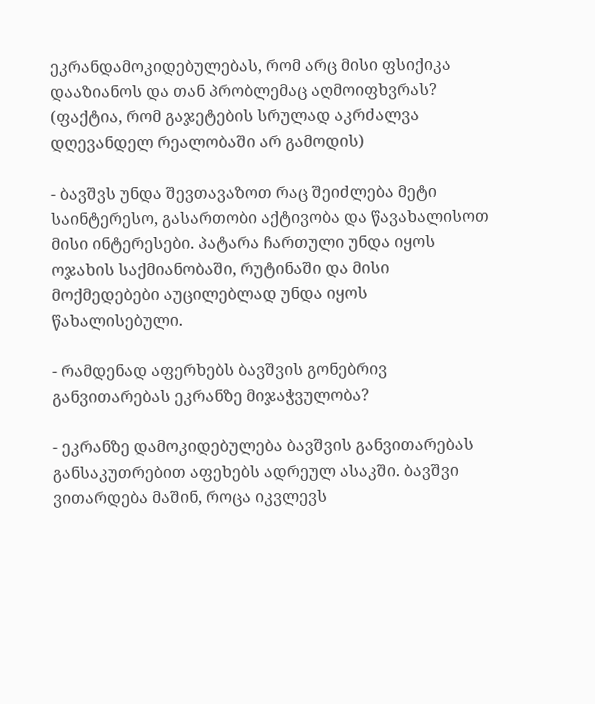ეკრანდამოკიდებულებას, რომ არც მისი ფსიქიკა დააზიანოს და თან პრობლემაც აღმოიფხვრას? (ფაქტია, რომ გაჯეტების სრულად აკრძალვა დღევანდელ რეალობაში არ გამოდის)

- ბავშვს უნდა შევთავაზოთ რაც შეიძლება მეტი საინტერესო, გასართობი აქტივობა და წავახალისოთ მისი ინტერესები. პატარა ჩართული უნდა იყოს ოჯახის საქმიანობაში, რუტინაში და მისი მოქმედებები აუცილებლად უნდა იყოს წახალისებული.

- რამდენად აფერხებს ბავშვის გონებრივ განვითარებას ეკრანზე მიჯაჭვულობა?

- ეკრანზე დამოკიდებულება ბავშვის განვითარებას განსაკუთრებით აფეხებს ადრეულ ასაკში. ბავშვი ვითარდება მაშინ, როცა იკვლევს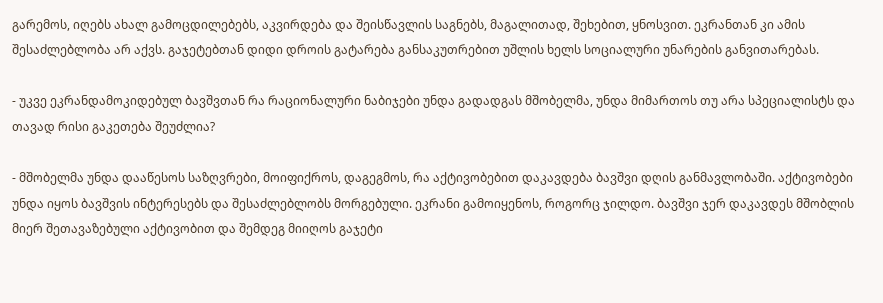გარემოს, იღებს ახალ გამოცდილებებს, აკვირდება და შეისწავლის საგნებს, მაგალითად, შეხებით, ყნოსვით. ეკრანთან კი ამის შესაძლებლობა არ აქვს. გაჯეტებთან დიდი დროის გატარება განსაკუთრებით უშლის ხელს სოციალური უნარების განვითარებას.

- უკვე ეკრანდამოკიდებულ ბავშვთან რა რაციონალური ნაბიჯები უნდა გადადგას მშობელმა, უნდა მიმართოს თუ არა სპეციალისტს და თავად რისი გაკეთება შეუძლია?

- მშობელმა უნდა დააწესოს საზღვრები, მოიფიქროს, დაგეგმოს, რა აქტივობებით დაკავდება ბავშვი დღის განმავლობაში. აქტივობები უნდა იყოს ბავშვის ინტერესებს და შესაძლებლობს მორგებული. ეკრანი გამოიყენოს, როგორც ჯილდო. ბავშვი ჯერ დაკავდეს მშობლის მიერ შეთავაზებული აქტივობით და შემდეგ მიიღოს გაჯეტი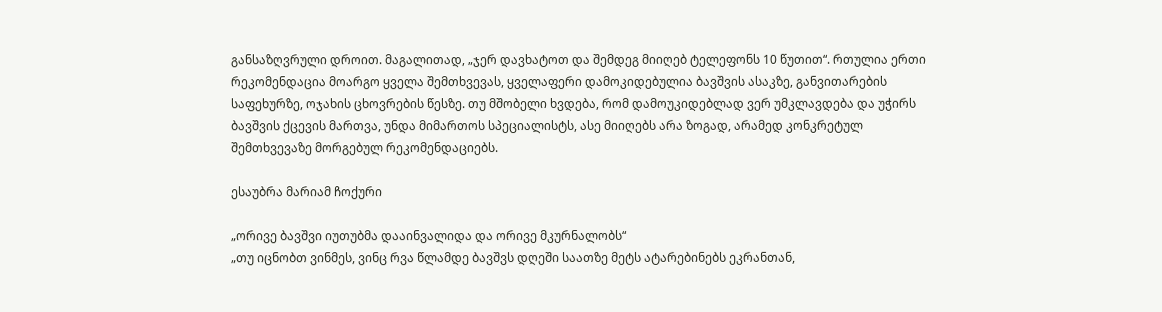განსაზღვრული დროით. მაგალითად, „ჯერ დავხატოთ და შემდეგ მიიღებ ტელეფონს 10 წუთით“. რთულია ერთი რეკომენდაცია მოარგო ყველა შემთხვევას, ყველაფერი დამოკიდებულია ბავშვის ასაკზე, განვითარების საფეხურზე, ოჯახის ცხოვრების წესზე. თუ მშობელი ხვდება, რომ დამოუკიდებლად ვერ უმკლავდება და უჭირს ბავშვის ქცევის მართვა, უნდა მიმართოს სპეციალისტს, ასე მიიღებს არა ზოგად, არამედ კონკრეტულ შემთხვევაზე მორგებულ რეკომენდაციებს.

ესაუბრა მარიამ ჩოქური

„ორივე ბავშვი იუთუბმა დააინვალიდა და ორივე მკურნალობს“
„თუ იცნობთ ვინმეს, ვინც რვა წლამდე ბავშვს დღეში საათზე მეტს ატარებინებს ეკრანთან,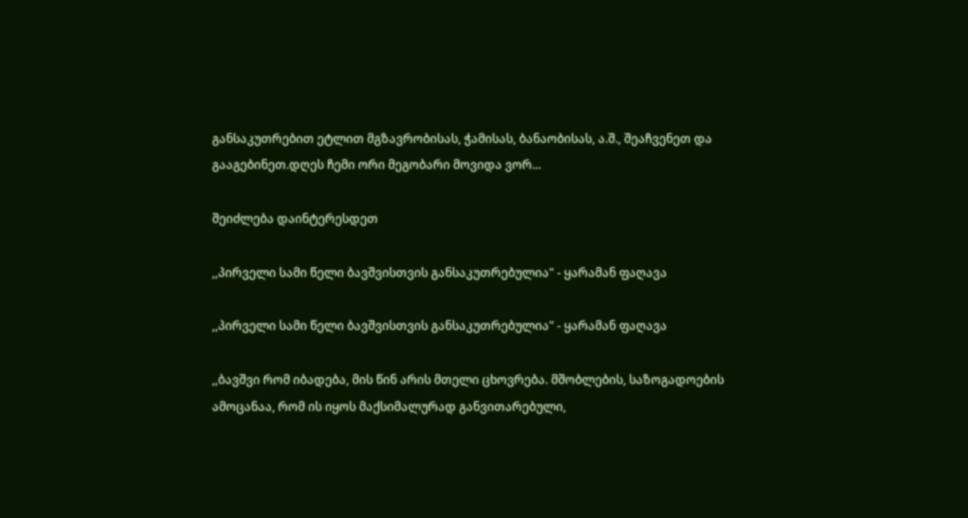განსაკუთრებით ეტლით მგზავრობისას, ჭამისას, ბანაობისას, ა.შ., შეაჩვენეთ და გააგებინეთ.დღეს ჩემი ორი მეგობარი მოვიდა ვორ...

შეიძლება დაინტერესდეთ

,,პირველი სამი წელი ბავშვისთვის განსაკუთრებულია" - ყარამან ფაღავა

,,პირველი სამი წელი ბავშვისთვის განსაკუთრებულია" - ყარამან ფაღავა

,,ბავშვი რომ იბადება, მის წინ არის მთელი ცხოვრება. მშობლების, საზოგადოების ამოცანაა, რომ ის იყოს მაქსიმალურად განვითარებული,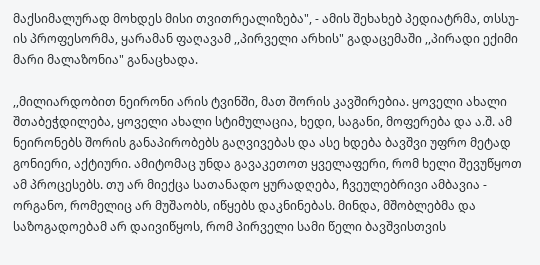მაქსიმალურად მოხდეს მისი თვითრეალიზება", - ამის შეხახებ პედიატრმა, თსსუ-ის პროფესორმა, ყარამან ფაღავამ ,,პირველი არხის" გადაცემაში ,,პირადი ექიმი მარი მალაზონია" განაცხადა.

,,მილიარდობით ნეირონი არის ტვინში, მათ შორის კავშირებია. ყოველი ახალი შთაბეჭდილება, ყოველი ახალი სტიმულაცია, ხედი, საგანი, მოფერება და ა.შ. ამ ნეირონებს შორის განაპირობებს გაღვივებას და ასე ხდება ბავშვი უფრო მეტად გონიერი, აქტიური. ამიტომაც უნდა გავაკეთოთ ყველაფერი, რომ ხელი შევუწყოთ ამ პროცესებს. თუ არ მიექცა სათანადო ყურადღება, ჩვეულებრივი ამბავია - ორგანო, რომელიც არ მუშაობს, იწყებს დაკნინებას. მინდა, მშობლებმა და საზოგადოებამ არ დაივიწყოს, რომ პირველი სამი წელი ბავშვისთვის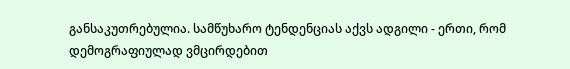განსაკუთრებულია. სამწუხარო ტენდენციას აქვს ადგილი - ერთი, რომ დემოგრაფიულად ვმცირდებით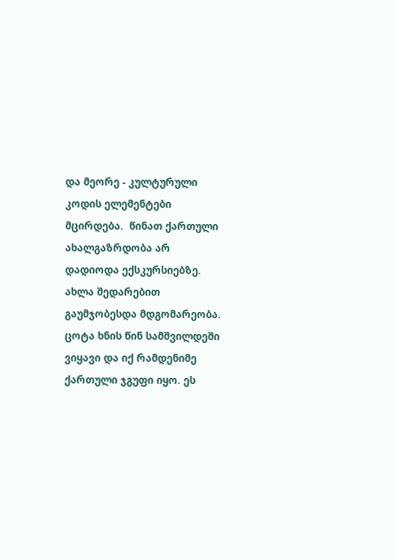და მეორე - კულტურული კოდის ელემენტები მცირდება.  წინათ ქართული ახალგაზრდობა არ დადიოდა ექსკურსიებზე. ახლა შედარებით გაუმჯობესდა მდგომარეობა. ცოტა ხნის წინ სამშვილდეში ვიყავი და იქ რამდენიმე ქართული ჯგუფი იყო. ეს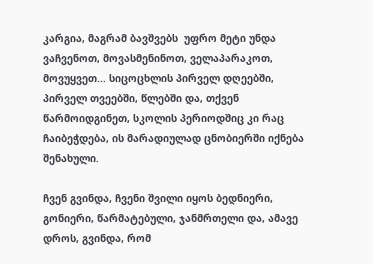კარგია, მაგრამ ბავშვებს  უფრო მეტი უნდა ვაჩვენოთ, მოვასმენინოთ, ველაპარაკოთ, მოვუყვეთ... სიცოცხლის პირველ დღეებში, პირველ თვეებში, წლებში და, თქვენ წარმოიდგინეთ, სკოლის პერიოდშიც კი რაც ჩაიბეჭდება, ის მარადიულად ცნობიერში იქნება შენახული.

ჩვენ გვინდა, ჩვენი შვილი იყოს ბედნიერი, გონიერი, წარმატებული, ჯანმრთელი და, ამავე დროს, გვინდა, რომ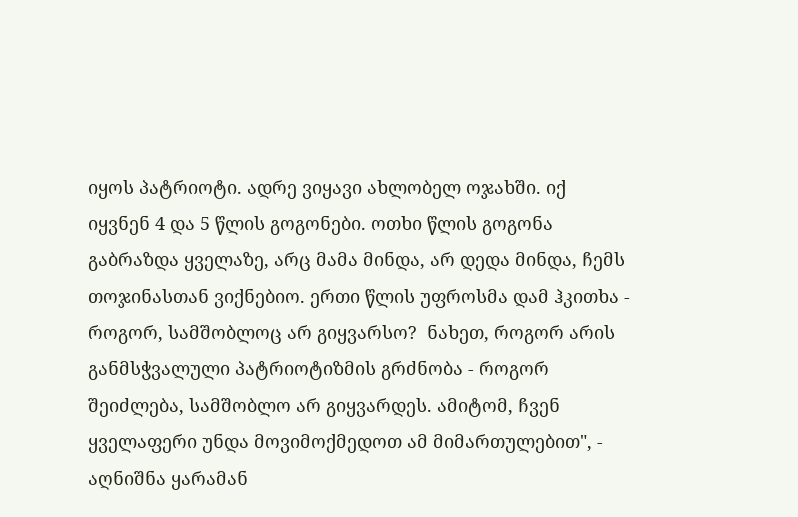იყოს პატრიოტი. ადრე ვიყავი ახლობელ ოჯახში. იქ იყვნენ 4 და 5 წლის გოგონები. ოთხი წლის გოგონა გაბრაზდა ყველაზე, არც მამა მინდა, არ დედა მინდა, ჩემს თოჯინასთან ვიქნებიო. ერთი წლის უფროსმა დამ ჰკითხა - როგორ, სამშობლოც არ გიყვარსო?  ნახეთ, როგორ არის განმსჭვალული პატრიოტიზმის გრძნობა - როგორ შეიძლება, სამშობლო არ გიყვარდეს. ამიტომ, ჩვენ ყველაფერი უნდა მოვიმოქმედოთ ამ მიმართულებით", - აღნიშნა ყარამან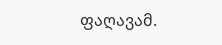ფაღავამ.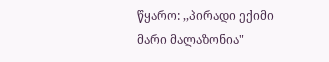წყარო: ,,პირადი ექიმი მარი მალაზონია"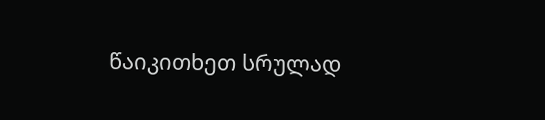წაიკითხეთ სრულად